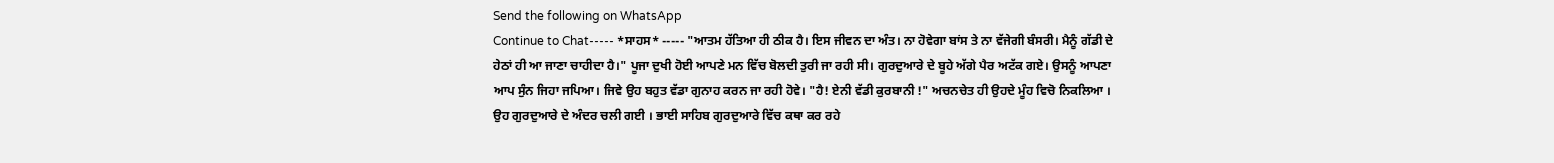Send the following on WhatsApp
Continue to Chat----- *ਸਾਹਸ* ----- "ਆਤਮ ਹੱਤਿਆ ਹੀ ਠੀਕ ਹੈ। ਇਸ ਜੀਵਨ ਦਾ ਅੰਤ। ਨਾ ਹੋਵੇਗਾ ਬਾਂਸ ਤੇ ਨਾ ਵੱਜੇਗੀ ਬੰਸਰੀ। ਮੈਨੂੰ ਗੱਡੀ ਦੇ ਹੇਠਾਂ ਹੀ ਆ ਜਾਣਾ ਚਾਹੀਦਾ ਹੈ।" ਪੂਜਾ ਦੁਖੀ ਹੋਈ ਆਪਣੇ ਮਨ ਵਿੱਚ ਬੋਲਦੀ ਤੁਰੀ ਜਾ ਰਹੀ ਸੀ। ਗੁਰਦੁਆਰੇ ਦੇ ਬੂਹੇ ਅੱਗੇ ਪੈਰ ਅਟੱਕ ਗਏ। ਉਸਨੂੰ ਆਪਣਾ ਆਪ ਸੁੰਨ ਜਿਹਾ ਜਪਿਆ। ਜਿਵੇ ਉਹ ਬਹੁਤ ਵੱਡਾ ਗੁਨਾਹ ਕਰਨ ਜਾ ਰਹੀ ਹੋਵੇ। "ਹੈ! ਏਨੀ ਵੱਡੀ ਕੁਰਬਾਨੀ !" ਅਚਨਚੇਤ ਹੀ ਉਹਦੇ ਮੂੰਹ ਵਿਚੋ ਨਿਕਲਿਆ । ਉਹ ਗੁਰਦੁਆਰੇ ਦੇ ਅੰਦਰ ਚਲੀ ਗਈ । ਭਾਈ ਸਾਹਿਬ ਗੁਰਦੁਆਰੇ ਵਿੱਚ ਕਥਾ ਕਰ ਰਹੇ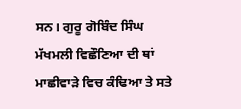ਸਨ। ਗੁਰੂ ਗੋਬਿੰਦ ਸਿੰਘ ਮੱਖਮਲੀ ਵਿਛੌਣਿਆ ਦੀ ਥਾਂ ਮਾਛੀਵਾੜੇ ਵਿਚ ਕੰਢਿਆ ਤੇ ਸਤੇ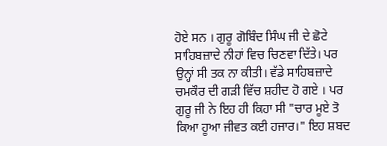ਹੋਏ ਸਨ । ਗੁਰੂ ਗੋਬਿੰਦ ਸਿੰਘ ਜੀ ਦੇ ਛੋਟੇ ਸਾਹਿਬਜ਼ਾਦੇ ਨੀਹਾਂ ਵਿਚ ਚਿਣਵਾ ਦਿੱਤੇ। ਪਰ ਉਨ੍ਹਾਂ ਸੀ ਤਕ ਨਾ ਕੀਤੀ। ਵੱਡੇ ਸਾਹਿਬਜ਼ਾਦੇ ਚਮਕੌਰ ਦੀ ਗੜੀ ਵਿੱਚ ਸ਼ਹੀਦ ਹੋ ਗਏ । ਪਰ ਗੁਰੂ ਜੀ ਨੇ ਇਹ ਹੀ ਕਿਹਾ ਸੀ "ਚਾਰ ਮੂਏ ਤੋ ਕਿਆ ਹੂਆ ਜੀਵਤ ਕਈ ਹਜਾਰ।" ਇਹ ਸ਼ਬਦ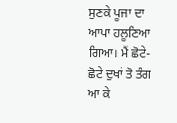ਸੁਣਕੇ ਪੂਜਾ ਦਾ ਆਪਾ ਹਲੂਣਿਆ ਗਿਆ। ਮੈਂ ਛੋਟੇ-ਛੋਟੇ ਦੁਖਾਂ ਤੋ ਤੰਗ ਆ ਕੇ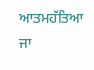ਆਤਮਹੱਤਿਆ ਜਾ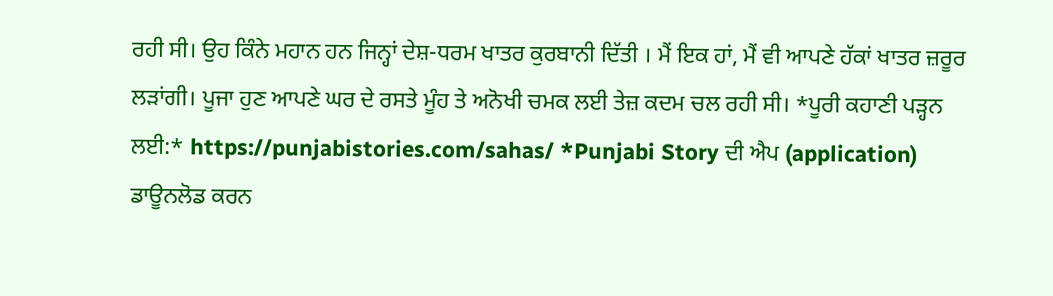ਰਹੀ ਸੀ। ਉਹ ਕਿੰਨੇ ਮਹਾਨ ਹਨ ਜਿਨ੍ਹਾਂ ਦੇਸ਼-ਧਰਮ ਖਾਤਰ ਕੁਰਬਾਨੀ ਦਿੱਤੀ । ਮੈਂ ਇਕ ਹਾਂ, ਮੈਂ ਵੀ ਆਪਣੇ ਹੱਕਾਂ ਖਾਤਰ ਜ਼ਰੂਰ ਲੜਾਂਗੀ। ਪੂਜਾ ਹੁਣ ਆਪਣੇ ਘਰ ਦੇ ਰਸਤੇ ਮੂੰਹ ਤੇ ਅਨੋਖੀ ਚਮਕ ਲਈ ਤੇਜ਼ ਕਦਮ ਚਲ ਰਹੀ ਸੀ। *ਪੂਰੀ ਕਹਾਣੀ ਪੜ੍ਹਨ ਲਈ:* https://punjabistories.com/sahas/ *Punjabi Story ਦੀ ਐਪ (application) ਡਾਊਨਲੋਡ ਕਰਨ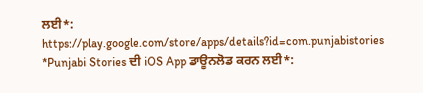ਲਈ*: https://play.google.com/store/apps/details?id=com.punjabistories *Punjabi Stories ਦੀ iOS App ਡਾਊਨਲੋਡ ਕਰਨ ਲਈ*: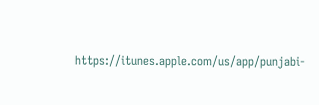https://itunes.apple.com/us/app/punjabi-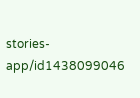stories-app/id1438099046